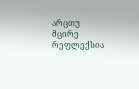არცთუ მცირე რეფლექსია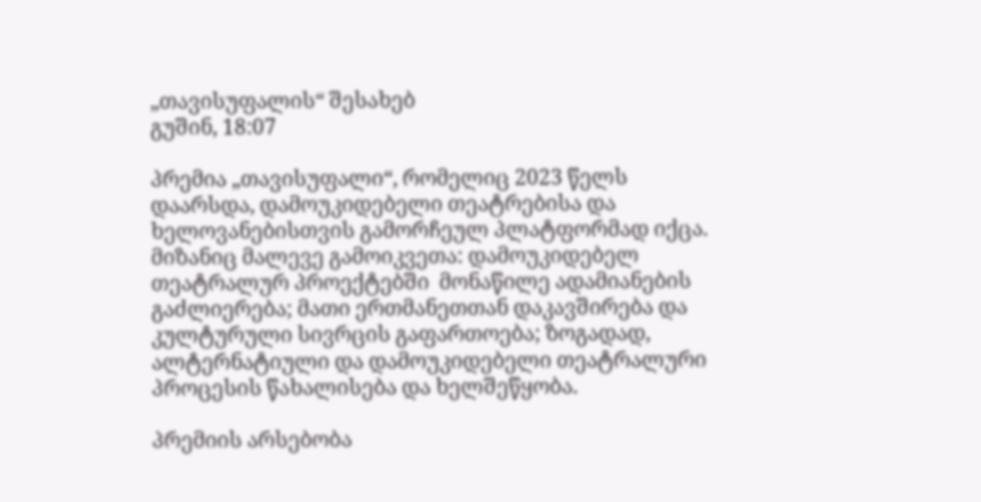„თავისუფალის“ შესახებ
გუშინ, 18:07

პრემია „თავისუფალი“, რომელიც 2023 წელს დაარსდა, დამოუკიდებელი თეატრებისა და ხელოვანებისთვის გამორჩეულ პლატფორმად იქცა. მიზანიც მალევე გამოიკვეთა: დამოუკიდებელ თეატრალურ პროექტებში  მონაწილე ადამიანების გაძლიერება; მათი ერთმანეთთან დაკავშირება და კულტურული სივრცის გაფართოება; ზოგადად, ალტერნატიული და დამოუკიდებელი თეატრალური პროცესის წახალისება და ხელშეწყობა.

პრემიის არსებობა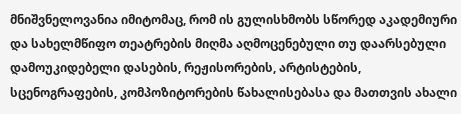მნიშვნელოვანია იმიტომაც, რომ ის გულისხმობს სწორედ აკადემიური და სახელმწიფო თეატრების მიღმა აღმოცენებული თუ დაარსებული დამოუკიდებელი დასების, რეჟისორების, არტისტების, სცენოგრაფების, კომპოზიტორების წახალისებასა და მათთვის ახალი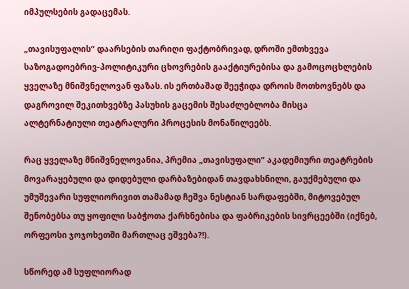იმპულსების გადაცემას.

„თავისუფალის” დაარსების თარიღი ფაქტობრივად, დროში ემთხვევა საზოგადოებრივ-პოლიტიკური ცხოვრების გააქტიურებისა და გამოცოცხლების ყველაზე მნიშვნელოვან ფაზას. ის ერთბაშად შეეჭიდა დროის მოთხოვნებს და დაგროვილ შეკითხვებზე პასუხის გაცემის შესაძლებლობა მისცა ალტერნატიული თეატრალური პროცესის მონაწილეებს.

რაც ყველაზე მნიშვნელოვანია, პრემია „თავისუფალი” აკადემიური თეატრების მოვარაყებული და დიდებული დარბაზებიდან თავდახსნილი, გაუქმებული და უმუშევარი სუფლიორივით თამამად ჩეშვა ნესტიან სარდაფებში, მიტოვებულ შენობებსა თუ ყოფილი საბჭოთა ქარხნებისა და ფაბრიკების სივრცეებში (იქნებ, ორფეოსი ჯოჯოხეთში მართლაც ეშვება?!).

სწორედ ამ სუფლიორად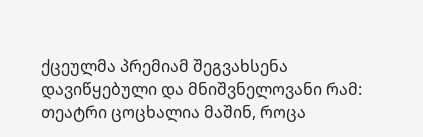ქცეულმა პრემიამ შეგვახსენა დავიწყებული და მნიშვნელოვანი რამ: თეატრი ცოცხალია მაშინ, როცა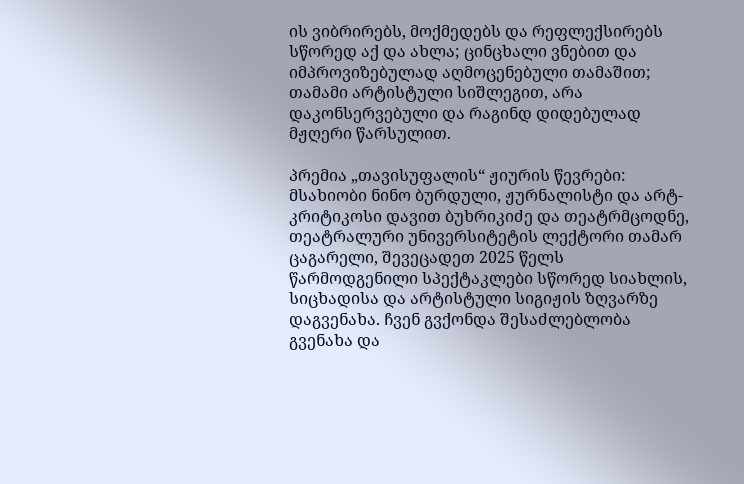ის ვიბრირებს, მოქმედებს და რეფლექსირებს სწორედ აქ და ახლა; ცინცხალი ვნებით და იმპროვიზებულად აღმოცენებული თამაშით; თამამი არტისტული სიშლეგით, არა დაკონსერვებული და რაგინდ დიდებულად მჟღერი წარსულით.

პრემია „თავისუფალის“ ჟიურის წევრები: მსახიობი ნინო ბურდული, ჟურნალისტი და არტ-კრიტიკოსი დავით ბუხრიკიძე და თეატრმცოდნე, თეატრალური უნივერსიტეტის ლექტორი თამარ ცაგარელი, შევეცადეთ 2025 წელს წარმოდგენილი სპექტაკლები სწორედ სიახლის, სიცხადისა და არტისტული სიგიჟის ზღვარზე დაგვენახა. ჩვენ გვქონდა შესაძლებლობა გვენახა და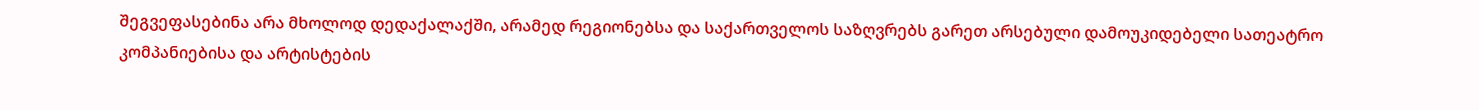შეგვეფასებინა არა მხოლოდ დედაქალაქში, არამედ რეგიონებსა და საქართველოს საზღვრებს გარეთ არსებული დამოუკიდებელი სათეატრო კომპანიებისა და არტისტების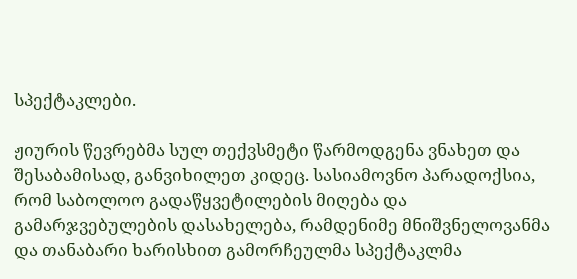სპექტაკლები.

ჟიურის წევრებმა სულ თექვსმეტი წარმოდგენა ვნახეთ და შესაბამისად, განვიხილეთ კიდეც. სასიამოვნო პარადოქსია, რომ საბოლოო გადაწყვეტილების მიღება და გამარჯვებულების დასახელება, რამდენიმე მნიშვნელოვანმა და თანაბარი ხარისხით გამორჩეულმა სპექტაკლმა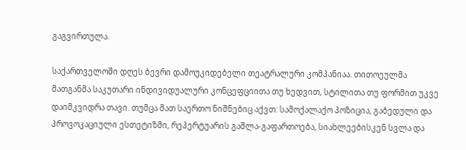გაგვირთულა.

საქართველოში დღეს ბევრი დამოუკიდებელი თეატრალური კომპანიაა. თითოეულმა მათგანმა საკუთარი ინდივიდუალური კონცეფციითა თუ ხედვით, სტილითა თუ ფორმით უკვე დაიმკვიდრა თავი. თუმცა მათ საერთო ნიშნებიც აქვთ: სამოქალაქო პოზიცია, გაბედული და პროვოკაციული ესთეტიზმი, რეპერტუარის გაშლა-გაფართოება, სიახლეებისკენ სვლა და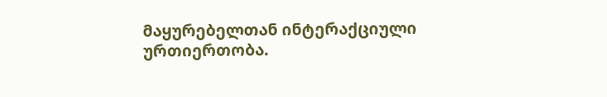მაყურებელთან ინტერაქციული ურთიერთობა.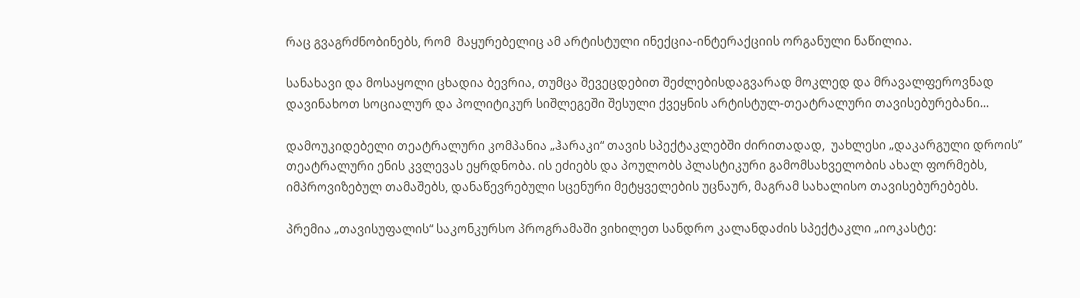რაც გვაგრძნობინებს, რომ  მაყურებელიც ამ არტისტული ინექცია-ინტერაქციის ორგანული ნაწილია.

სანახავი და მოსაყოლი ცხადია ბევრია, თუმცა შევეცდებით შეძლებისდაგვარად მოკლედ და მრავალფეროვნად დავინახოთ სოციალურ და პოლიტიკურ სიშლეგეში შესული ქვეყნის არტისტულ-თეატრალური თავისებურებანი...

დამოუკიდებელი თეატრალური კომპანია „ჰარაკი“ თავის სპექტაკლებში ძირითადად,  უახლესი „დაკარგული დროის” თეატრალური ენის კვლევას ეყრდნობა. ის ეძიებს და პოულობს პლასტიკური გამომსახველობის ახალ ფორმებს, იმპროვიზებულ თამაშებს, დანაწევრებული სცენური მეტყველების უცნაურ, მაგრამ სახალისო თავისებურებებს.

პრემია „თავისუფალის“ საკონკურსო პროგრამაში ვიხილეთ სანდრო კალანდაძის სპექტაკლი „იოკასტე: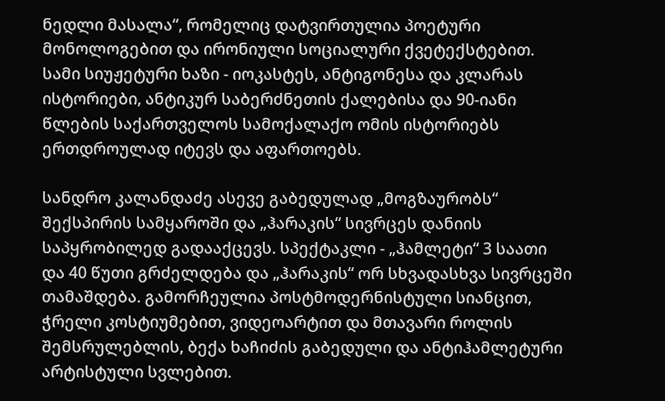ნედლი მასალა“, რომელიც დატვირთულია პოეტური მონოლოგებით და ირონიული სოციალური ქვეტექსტებით. სამი სიუჟეტური ხაზი - იოკასტეს, ანტიგონესა და კლარას ისტორიები, ანტიკურ საბერძნეთის ქალებისა და 90-იანი წლების საქართველოს სამოქალაქო ომის ისტორიებს ერთდროულად იტევს და აფართოებს.

სანდრო კალანდაძე ასევე გაბედულად „მოგზაურობს“ შექსპირის სამყაროში და „ჰარაკის“ სივრცეს დანიის საპყრობილედ გადააქცევს. სპექტაკლი - „ჰამლეტი“ 3 საათი და 40 წუთი გრძელდება და „ჰარაკის“ ორ სხვადასხვა სივრცეში თამაშდება. გამორჩეულია პოსტმოდერნისტული სიანცით, ჭრელი კოსტიუმებით, ვიდეოარტით და მთავარი როლის შემსრულებლის, ბექა ხაჩიძის გაბედული და ანტიჰამლეტური არტისტული სვლებით.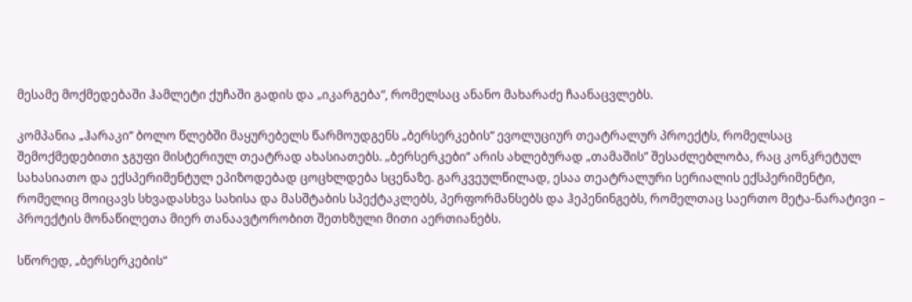მესამე მოქმედებაში ჰამლეტი ქუჩაში გადის და „იკარგება“, რომელსაც ანანო მახარაძე ჩაანაცვლებს.

კომპანია „ჰარაკი“ ბოლო წლებში მაყურებელს წარმოუდგენს „ბერსერკების“ ევოლუციურ თეატრალურ პროექტს, რომელსაც შემოქმედებითი ჯგუფი მისტერიულ თეატრად ახასიათებს. „ბერსერკები“ არის ახლებურად „თამაშის” შესაძლებლობა, რაც კონკრეტულ სახასიათო და ექსპერიმენტულ ეპიზოდებად ცოცხლდება სცენაზე. გარკვეულწილად, ესაა თეატრალური სერიალის ექსპერიმენტი, რომელიც მოიცავს სხვადასხვა სახისა და მასშტაბის სპექტაკლებს, პერფორმანსებს და ჰეპენინგებს, რომელთაც საერთო მეტა-ნარატივი – პროექტის მონაწილეთა მიერ თანაავტორობით შეთხზული მითი აერთიანებს.

სწორედ, „ბერსერკების“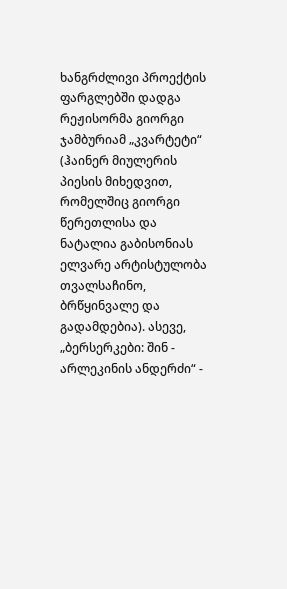ხანგრძლივი პროექტის ფარგლებში დადგა რეჟისორმა გიორგი ჯამბურიამ „კვარტეტი“  (ჰაინერ მიულერის პიესის მიხედვით, რომელშიც გიორგი წერეთლისა და ნატალია გაბისონიას ელვარე არტისტულობა თვალსაჩინო, ბრწყინვალე და გადამდებია). ასევე, „ბერსერკები: შინ - არლეკინის ანდერძი“ -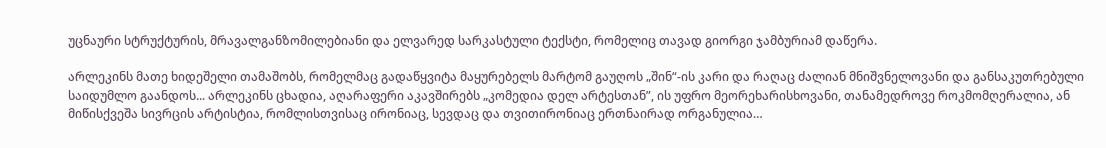უცნაური სტრუქტურის, მრავალგანზომილებიანი და ელვარედ სარკასტული ტექსტი, რომელიც თავად გიორგი ჯამბურიამ დაწერა.

არლეკინს მათე ხიდეშელი თამაშობს, რომელმაც გადაწყვიტა მაყურებელს მარტომ გაუღოს „შინ“-ის კარი და რაღაც ძალიან მნიშვნელოვანი და განსაკუთრებული საიდუმლო გაანდოს... არლეკინს ცხადია, აღარაფერი აკავშირებს „კომედია დელ არტესთან”, ის უფრო მეორეხარისხოვანი, თანამედროვე როკმომღერალია, ან მიწისქვეშა სივრცის არტისტია, რომლისთვისაც ირონიაც, სევდაც და თვითირონიაც ერთნაირად ორგანულია…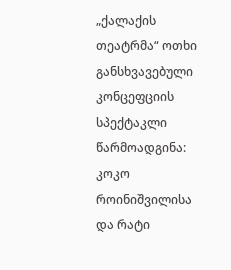„ქალაქის თეატრმა“ ოთხი განსხვავებული კონცეფციის სპექტაკლი წარმოადგინა: კოკო როინიშვილისა და რატი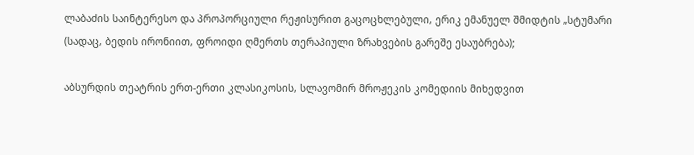ლაბაძის საინტერესო და პროპორციული რეჟისურით გაცოცხლებული, ერიკ ემანუელ შმიდტის „სტუმარი (სადაც, ბედის ირონიით, ფროიდი ღმერთს თერაპიული ზრახვების გარეშე ესაუბრება);

აბსურდის თეატრის ერთ-ერთი კლასიკოსის, სლავომირ მროჟეკის კომედიის მიხედვით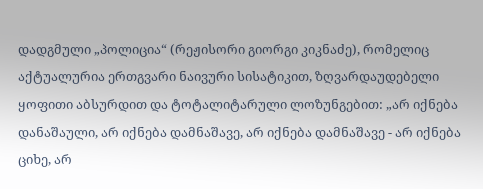დადგმული „პოლიცია“ (რეჟისორი გიორგი კიკნაძე), რომელიც აქტუალურია ერთგვარი ნაივური სისატიკით, ზღვარდაუდებელი ყოფითი აბსურდით და ტოტალიტარული ლოზუნგებით: „არ იქნება დანაშაული, არ იქნება დამნაშავე, არ იქნება დამნაშავე - არ იქნება ციხე, არ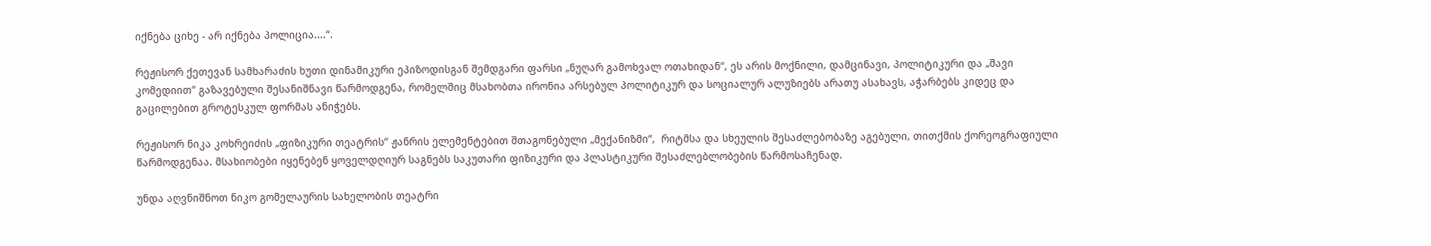იქნება ციხე - არ იქნება პოლიცია....“.

რეჟისორ ქეთევან სამხარაძის ხუთი დინამიკური ეპიზოდისგან შემდგარი ფარსი „ნუღარ გამოხვალ ოთახიდან“, ეს არის მოქნილი, დამცინავი, პოლიტიკური და „შავი კომედიით“ გაზავებული შესანიშნავი წარმოდგენა, რომელშიც მსახობთა ირონია არსებულ პოლიტიკურ და სოციალურ ალუზიებს არათუ ასახავს, აჭარბებს კიდეც და გაცილებით გროტესკულ ფორმას ანიჭებს.

რეჟისორ ნიკა კოხრეიძის „ფიზიკური თეატრის“ ჟანრის ელემენტებით შთაგონებული „მექანიზმი“,  რიტმსა და სხეულის შესაძლებობაზე აგებული, თითქმის ქორეოგრაფიული წარმოდგენაა. მსახიობები იყენებენ ყოველდღიურ საგნებს საკუთარი ფიზიკური და პლასტიკური შესაძლებლობების წარმოსაჩენად.

უნდა აღვნიშნოთ ნიკო გომელაურის სახელობის თეატრი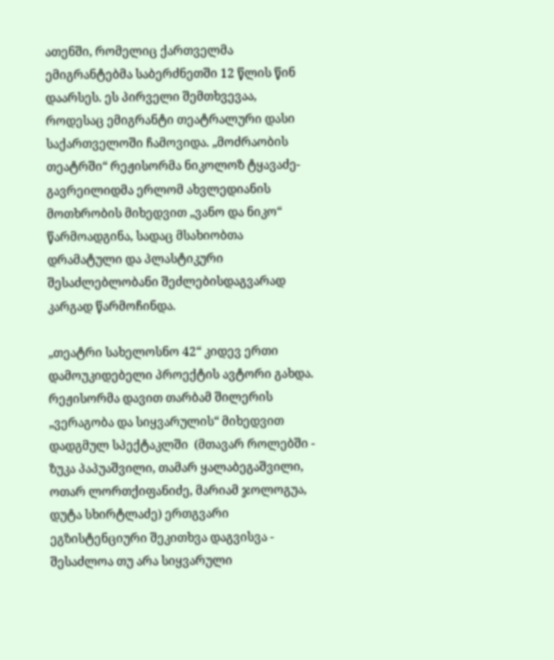ათენში, რომელიც ქართველმა ემიგრანტებმა საბერძნეთში 12 წლის წინ დაარსეს. ეს პირველი შემთხვევაა, როდესაც ემიგრანტი თეატრალური დასი საქართველოში ჩამოვიდა. „მოძრაობის თეატრში“ რეჟისორმა ნიკოლოზ ტყავაძე-გავრეილიდმა ერლომ ახვლედიანის მოთხრობის მიხედვით „ვანო და ნიკო“ წარმოადგინა, სადაც მსახიობთა დრამატული და პლასტიკური შესაძლებლობანი შეძლებისდაგვარად კარგად წარმოჩინდა.

„თეატრი სახელოსნო 42“ კიდევ ერთი დამოუკიდებელი პროექტის ავტორი გახდა. რეჟისორმა დავით თარბამ შილერის „ვერაგობა და სიყვარულის“ მიხედვით დადგმულ სპექტაკლში  (მთავარ როლებში - ზუკა პაპუაშვილი, თამარ ყალაბეგაშვილი, ოთარ ლორთქიფანიძე, მარიამ ჯოლოგუა, დუტა სხირტლაძე) ერთგვარი ეგზისტენციური შეკითხვა დაგვისვა - შესაძლოა თუ არა სიყვარული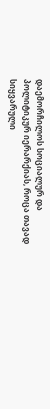დაემორჩილოს სოციალურ და პოლიტიკურ იერარქიას, როცა თავად სიყვარული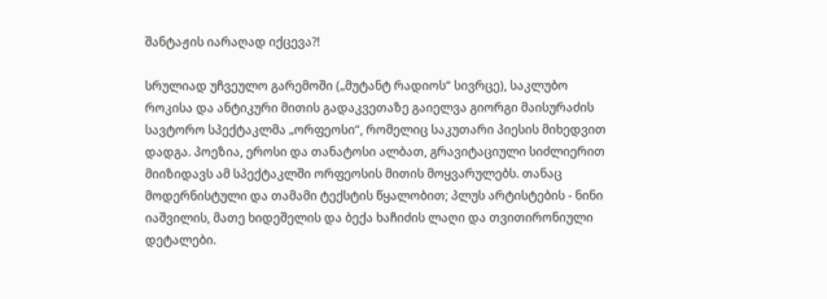შანტაჟის იარაღად იქცევა?!

სრულიად უჩვეულო გარემოში („მუტანტ რადიოს“ სივრცე), საკლუბო როკისა და ანტიკური მითის გადაკვეთაზე გაიელვა გიორგი მაისურაძის სავტორო სპექტაკლმა „ორფეოსი“, რომელიც საკუთარი პიესის მიხედვით დადგა. პოეზია, ეროსი და თანატოსი ალბათ, გრავიტაციული სიძლიერით მიიზიდავს ამ სპექტაკლში ორფეოსის მითის მოყვარულებს. თანაც მოდერნისტული და თამამი ტექსტის წყალობით; პლუს არტისტების - ნინი იაშვილის, მათე ხიდეშელის და ბექა ხაჩიძის ლაღი და თვითირონიული დეტალები.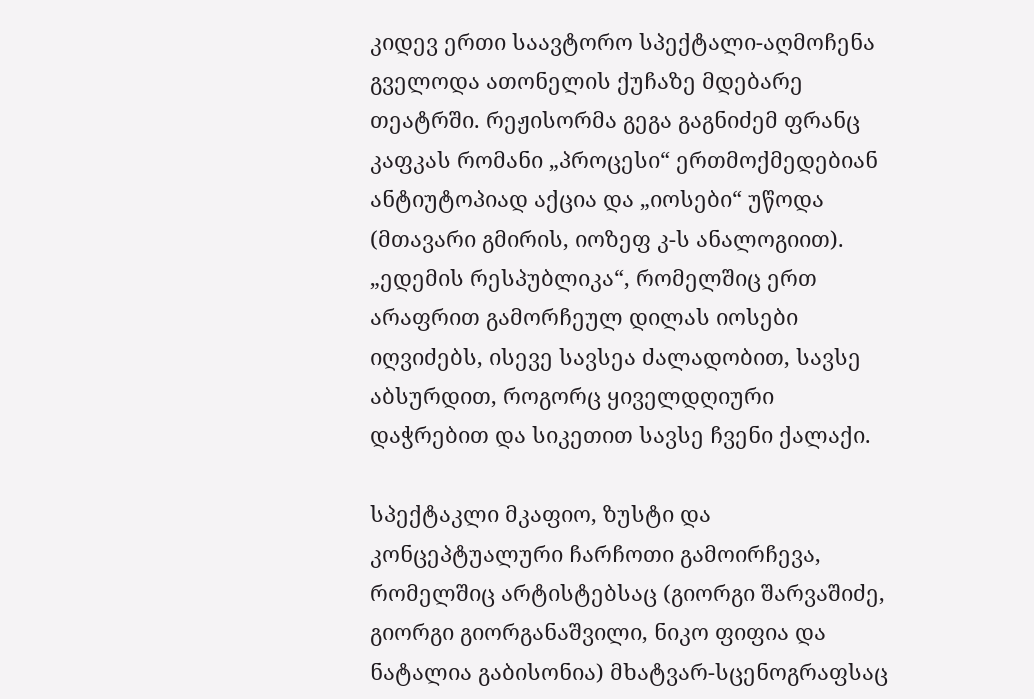კიდევ ერთი საავტორო სპექტალი-აღმოჩენა გველოდა ათონელის ქუჩაზე მდებარე თეატრში. რეჟისორმა გეგა გაგნიძემ ფრანც კაფკას რომანი „პროცესი“ ერთმოქმედებიან ანტიუტოპიად აქცია და „იოსები“ უწოდა (მთავარი გმირის, იოზეფ კ-ს ანალოგიით). „ედემის რესპუბლიკა“, რომელშიც ერთ არაფრით გამორჩეულ დილას იოსები იღვიძებს, ისევე სავსეა ძალადობით, სავსე აბსურდით, როგორც ყიველდღიური დაჭრებით და სიკეთით სავსე ჩვენი ქალაქი.

სპექტაკლი მკაფიო, ზუსტი და კონცეპტუალური ჩარჩოთი გამოირჩევა, რომელშიც არტისტებსაც (გიორგი შარვაშიძე, გიორგი გიორგანაშვილი, ნიკო ფიფია და ნატალია გაბისონია) მხატვარ-სცენოგრაფსაც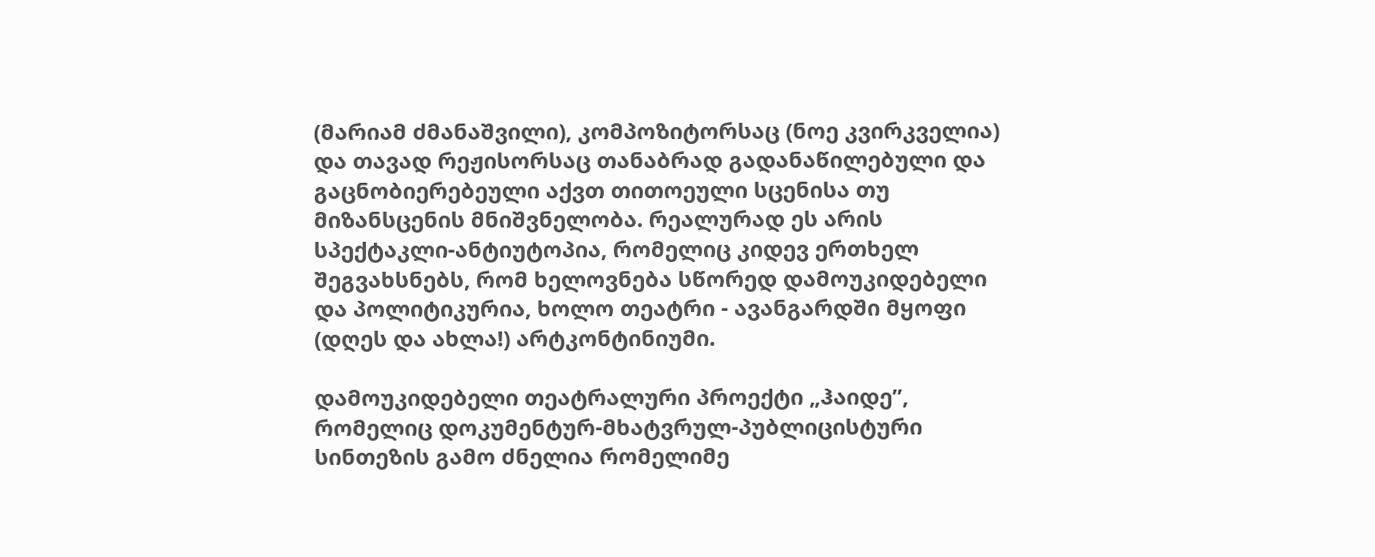(მარიამ ძმანაშვილი), კომპოზიტორსაც (ნოე კვირკველია) და თავად რეჟისორსაც თანაბრად გადანაწილებული და გაცნობიერებეული აქვთ თითოეული სცენისა თუ მიზანსცენის მნიშვნელობა. რეალურად ეს არის სპექტაკლი-ანტიუტოპია, რომელიც კიდევ ერთხელ შეგვახსნებს, რომ ხელოვნება სწორედ დამოუკიდებელი და პოლიტიკურია, ხოლო თეატრი - ავანგარდში მყოფი (დღეს და ახლა!) არტკონტინიუმი.

დამოუკიდებელი თეატრალური პროექტი „ჰაიდე”, რომელიც დოკუმენტურ-მხატვრულ-პუბლიცისტური სინთეზის გამო ძნელია რომელიმე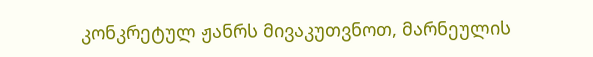კონკრეტულ ჟანრს მივაკუთვნოთ, მარნეულის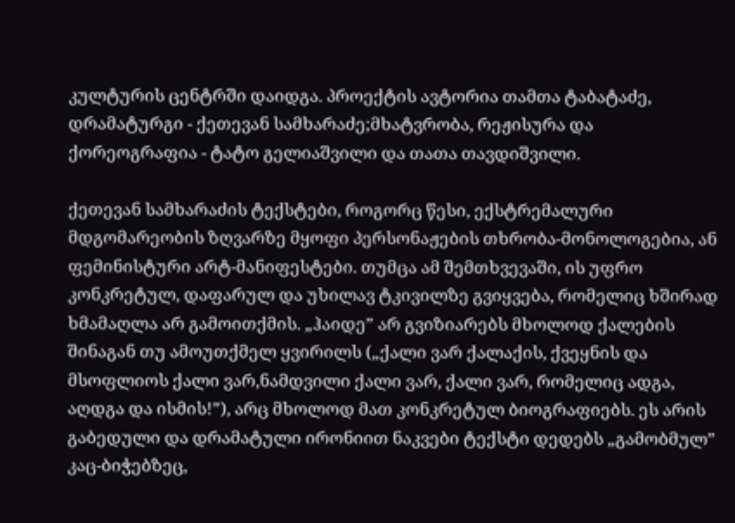კულტურის ცენტრში დაიდგა. პროექტის ავტორია თამთა ტაბატაძე, დრამატურგი - ქეთევან სამხარაძე;მხატვრობა, რეჟისურა და ქორეოგრაფია - ტატო გელიაშვილი და თათა თავდიშვილი.

ქეთევან სამხარაძის ტექსტები, როგორც წესი, ექსტრემალური მდგომარეობის ზღვარზე მყოფი პერსონაჟების თხრობა-მონოლოგებია, ან ფემინისტური არტ-მანიფესტები. თუმცა ამ შემთხვევაში, ის უფრო კონკრეტულ, დაფარულ და უხილავ ტკივილზე გვიყვება, რომელიც ხშირად ხმამაღლა არ გამოითქმის. „ჰაიდე” არ გვიზიარებს მხოლოდ ქალების შინაგან თუ ამოუთქმელ ყვირილს („ქალი ვარ ქალაქის, ქვეყნის და მსოფლიოს ქალი ვარ,ნამდვილი ქალი ვარ, ქალი ვარ, რომელიც ადგა, აღდგა და ისმის!”), არც მხოლოდ მათ კონკრეტულ ბიოგრაფიებს. ეს არის გაბედული და დრამატული ირონიით ნაკვები ტექსტი დედებს „გამობმულ” კაც-ბიჭებზეც,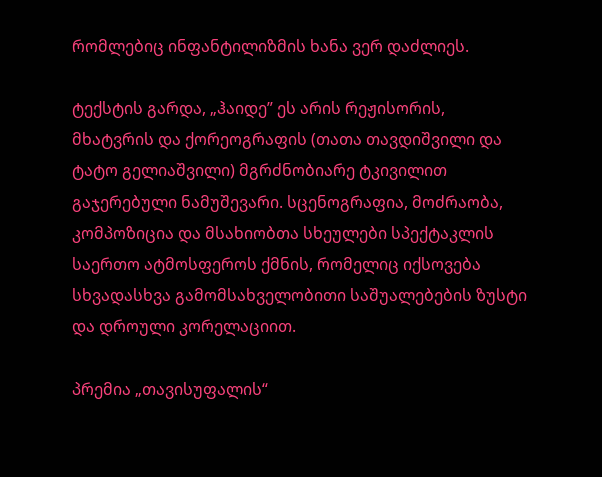რომლებიც ინფანტილიზმის ხანა ვერ დაძლიეს.

ტექსტის გარდა, „ჰაიდე” ეს არის რეჟისორის, მხატვრის და ქორეოგრაფის (თათა თავდიშვილი და  ტატო გელიაშვილი) მგრძნობიარე ტკივილით გაჯერებული ნამუშევარი. სცენოგრაფია, მოძრაობა, კომპოზიცია და მსახიობთა სხეულები სპექტაკლის საერთო ატმოსფეროს ქმნის, რომელიც იქსოვება სხვადასხვა გამომსახველობითი საშუალებების ზუსტი და დროული კორელაციით.

პრემია „თავისუფალის“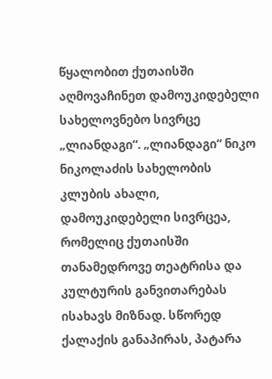წყალობით ქუთაისში აღმოვაჩინეთ დამოუკიდებელი სახელოვნებო სივრცე „ლიანდაგი“. „ლიანდაგი“ ნიკო ნიკოლაძის სახელობის კლუბის ახალი, დამოუკიდებელი სივრცეა, რომელიც ქუთაისში თანამედროვე თეატრისა და კულტურის განვითარებას ისახავს მიზნად. სწორედ ქალაქის განაპირას, პატარა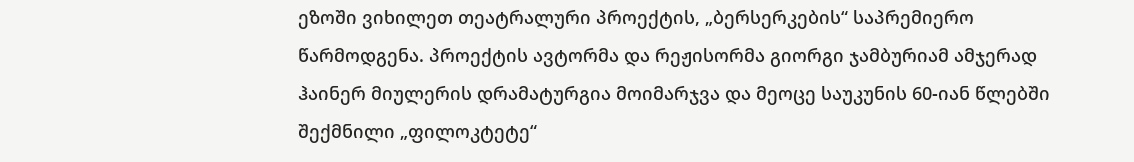ეზოში ვიხილეთ თეატრალური პროექტის, „ბერსერკების“ საპრემიერო წარმოდგენა. პროექტის ავტორმა და რეჟისორმა გიორგი ჯამბურიამ ამჯერად ჰაინერ მიულერის დრამატურგია მოიმარჯვა და მეოცე საუკუნის 60-იან წლებში შექმნილი „ფილოკტეტე“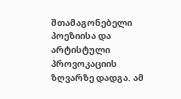შთამაგონებელი პოეზიისა და არტისტული პროვოკაციის ზღვარზე დადგა. ამ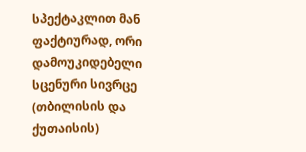სპექტაკლით მან ფაქტიურად, ორი დამოუკიდებელი სცენური სივრცე (თბილისის და ქუთაისის)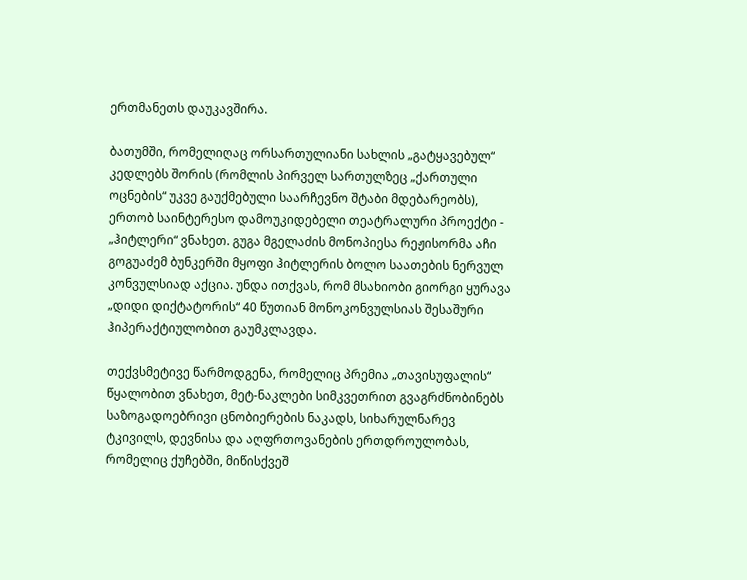ერთმანეთს დაუკავშირა.

ბათუმში, რომელიღაც ორსართულიანი სახლის „გატყავებულ“ კედლებს შორის (რომლის პირველ სართულზეც „ქართული ოცნების“ უკვე გაუქმებული საარჩევნო შტაბი მდებარეობს), ერთობ საინტერესო დამოუკიდებელი თეატრალური პროექტი - „ჰიტლერი“ ვნახეთ. გუგა მგელაძის მონოპიესა რეჟისორმა აჩი გოგუაძემ ბუნკერში მყოფი ჰიტლერის ბოლო საათების ნერვულ კონვულსიად აქცია. უნდა ითქვას, რომ მსახიობი გიორგი ყურავა „დიდი დიქტატორის“ 40 წუთიან მონოკონვულსიას შესაშური ჰიპერაქტიულობით გაუმკლავდა.

თექვსმეტივე წარმოდგენა, რომელიც პრემია „თავისუფალის“ წყალობით ვნახეთ, მეტ-ნაკლები სიმკვეთრით გვაგრძნობინებს საზოგადოებრივი ცნობიერების ნაკადს, სიხარულნარევ ტკივილს, დევნისა და აღფრთოვანების ერთდროულობას, რომელიც ქუჩებში, მიწისქვეშ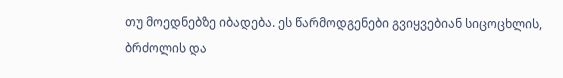თუ მოედნებზე იბადება. ეს წარმოდგენები გვიყვებიან სიცოცხლის, ბრძოლის და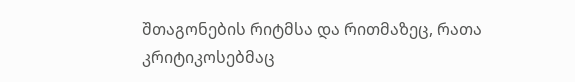შთაგონების რიტმსა და რითმაზეც, რათა კრიტიკოსებმაც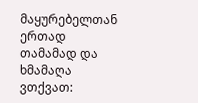მაყურებელთან ერთად თამამად და ხმამაღა ვთქვათ: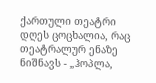ქართული თეატრი დღეს ცოცხალია, რაც თეატრალურ ენაზე ნიშნავს - „ჰოპლა,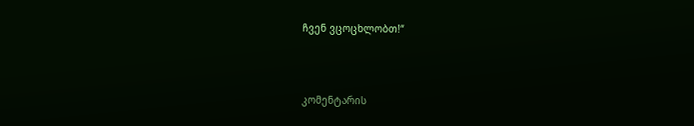ჩვენ ვცოცხლობთ!“



კომენტარის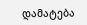დამატება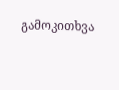გამოკითხვა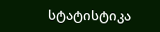სტატისტიკა